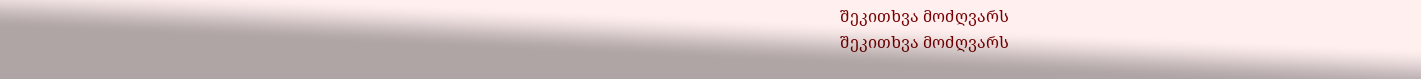შეკითხვა მოძღვარს
შეკითხვა მოძღვარს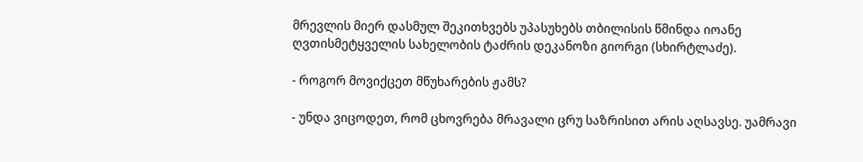მრევლის მიერ დასმულ შეკითხვებს უპასუხებს თბილისის წმინდა იოანე ღვთისმეტყველის სახელობის ტაძრის დეკანოზი გიორგი (სხირტლაძე).

- როგორ მოვიქცეთ მწუხარების ჟამს?

- უნდა ვიცოდეთ, რომ ცხოვრება მრავალი ცრუ საზრისით არის აღსავსე. უამრავი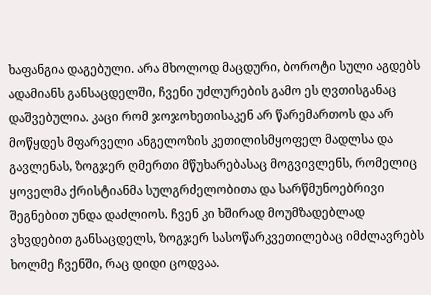ხაფანგია დაგებული. არა მხოლოდ მაცდური, ბოროტი სული აგდებს ადამიანს განსაცდელში, ჩვენი უძლურების გამო ეს ღვთისგანაც დაშვებულია. კაცი რომ ჯოჯოხეთისაკენ არ წარემართოს და არ მოწყდეს მფარველი ანგელოზის კეთილისმყოფელ მადლსა და გავლენას, ზოგჯერ ღმერთი მწუხარებასაც მოგვივლენს, რომელიც ყოველმა ქრისტიანმა სულგრძელობითა და სარწმუნოებრივი შეგნებით უნდა დაძლიოს. ჩვენ კი ხშირად მოუმზადებლად ვხვდებით განსაცდელს, ზოგჯერ სასოწარკვეთილებაც იმძლავრებს ხოლმე ჩვენში, რაც დიდი ცოდვაა.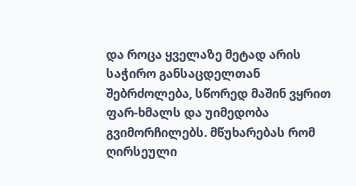და როცა ყველაზე მეტად არის საჭირო განსაცდელთან შებრძოლება, სწორედ მაშინ ვყრით ფარ-ხმალს და უიმედობა გვიმორჩილებს. მწუხარებას რომ ღირსეული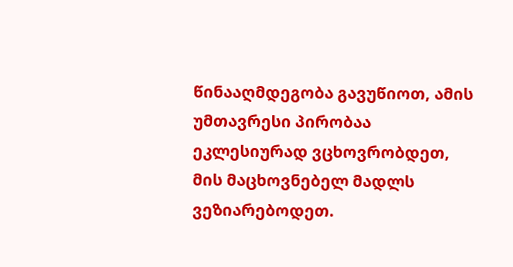წინააღმდეგობა გავუწიოთ, ამის უმთავრესი პირობაა ეკლესიურად ვცხოვრობდეთ, მის მაცხოვნებელ მადლს ვეზიარებოდეთ.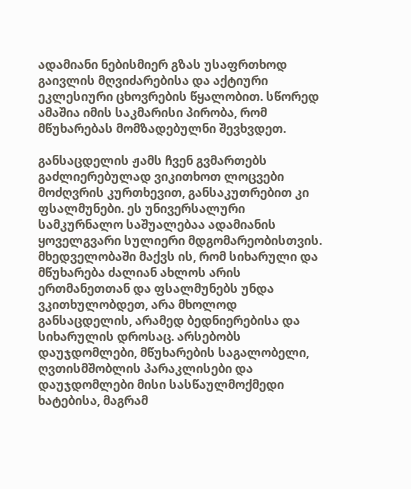ადამიანი ნებისმიერ გზას უსაფრთხოდ გაივლის მღვიძარებისა და აქტიური ეკლესიური ცხოვრების წყალობით. სწორედ ამაშია იმის საკმარისი პირობა, რომ მწუხარებას მომზადებულნი შევხვდეთ.

განსაცდელის ჟამს ჩვენ გვმართებს გაძლიერებულად ვიკითხოთ ლოცვები მოძღვრის კურთხევით, განსაკუთრებით კი ფსალმუნები. ეს უნივერსალური სამკურნალო საშუალებაა ადამიანის ყოველგვარი სულიერი მდგომარეობისთვის. მხედველობაში მაქვს ის, რომ სიხარული და მწუხარება ძალიან ახლოს არის ერთმანეთთან და ფსალმუნებს უნდა ვკითხულობდეთ, არა მხოლოდ განსაცდელის, არამედ ბედნიერებისა და სიხარულის დროსაც. არსებობს დაუჯდომლები, მწუხარების საგალობელი, ღვთისმშობლის პარაკლისები და დაუჯდომლები მისი სასწაულმოქმედი ხატებისა, მაგრამ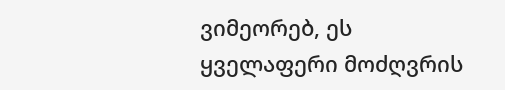ვიმეორებ, ეს ყველაფერი მოძღვრის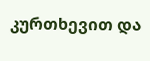კურთხევით და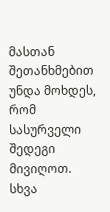მასთან შეთანხმებით უნდა მოხდეს, რომ სასურველი შედეგი მივიღოთ. სხვა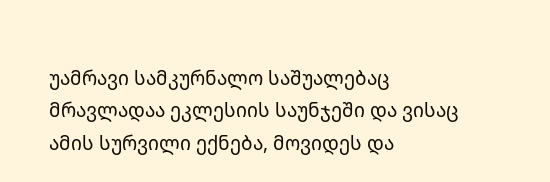უამრავი სამკურნალო საშუალებაც მრავლადაა ეკლესიის საუნჯეში და ვისაც ამის სურვილი ექნება, მოვიდეს და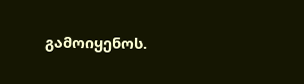გამოიყენოს.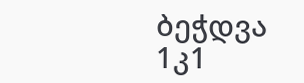ბეჭდვა
1კ1